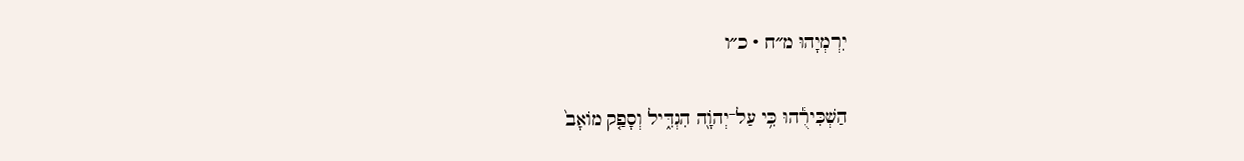יִרְמְיָהוּ מ״ח · כ״ו

הַשְׁכִּירֻ֕הוּ כִּ֥י עַל־יְהֹוָ֖ה הִגְדִּ֑יל וְסָפַ֤ק מוֹאָב֙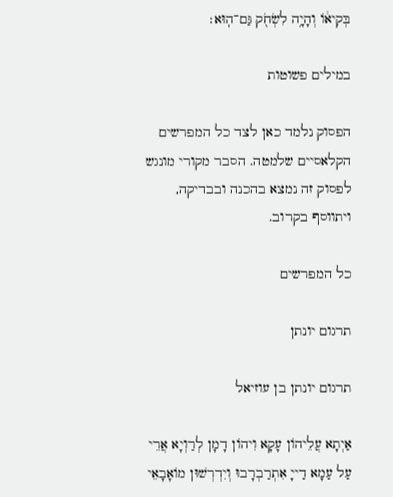בְּקִיא֔וֹ וְהָיָ֥ה לִשְׂחֹ֖ק גַּם־הֽוּא׃

במילים פשוטות

הפסוק נלמד כאן לצד כל המפרשים הקלאסיים שלמטה. הסבר מקורי מונגש לפסוק זה נמצא בהכנה ובבדיקה, ויתווסף בקרוב.

כל המפרשים

תרגום יונתן

תרגום יונתן בן עוזיאל

אַיְתָא עֲלֵיהוֹן עָקָא וִיהוֹן דָמָן לְרַוְיָא אֲרֵי עַל עַמָא דַייָ אִתְרַבְרָבוּ וְיִדְרְשׁוּן מוֹאָבָאֵי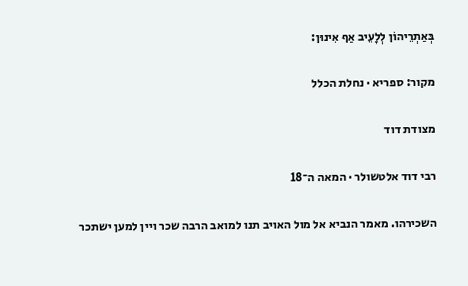בְּאַתְרֵיהוֹן לְלָעֵיב אַף אִינוּן:

מקור: ספריא · נחלת הכלל

מצודת דוד

רבי דוד אלטשולר · המאה ה־18

השכירהו. מאמר הנביא אל מול האויב תנו למואב הרבה שכר ויין למען ישתכר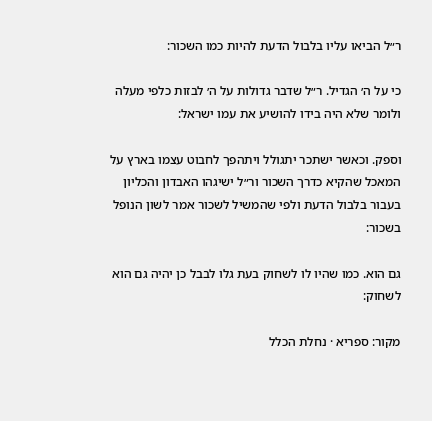ר״ל הביאו עליו בלבול הדעת להיות כמו השכור:

כי על ה׳ הגדיל. ר״ל שדבר גדולות על ה׳ לבזות כלפי מעלה ולומר שלא היה בידו להושיע את עמו ישראל:

וספק. וכאשר ישתכר יתגולל ויתהפך לחבוט עצמו בארץ על המאכל שהקיא כדרך השכור ור״ל ישיגהו האבדון והכליון בעבור בלבול הדעת ולפי שהמשיל לשכור אמר לשון הנופל בשכור:

גם הוא. כמו שהיו לו לשחוק בעת גלו לבבל כן יהיה גם הוא לשחוק:

מקור: ספריא · נחלת הכלל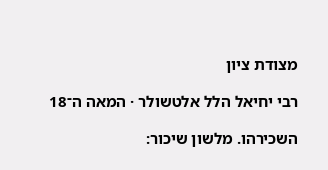מצודת ציון

רבי יחיאל הלל אלטשולר · המאה ה־18

השכירהו. מלשון שיכור: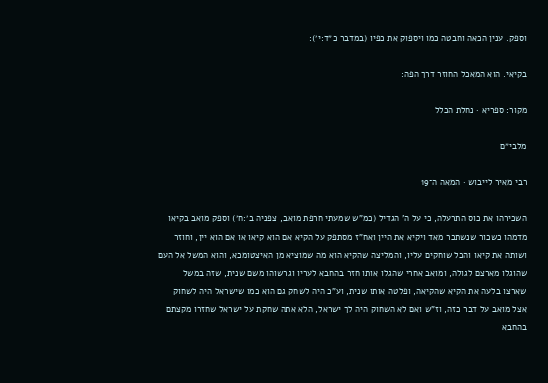וספק. ענין הכאה וחבטה כמו ויספוק את כפיו (במדבר כ״ד:י׳):

בקיאי. הוא המאכל החוזר דרך הפה:

מקור: ספריא · נחלת הכלל

מלבי״ם

רבי מאיר לייבוש · המאה ה־19

השכירהו את כוס התרעלה, כי על ה' הגדיל (כמ"ש שמעתי חרפת מואב, צפניה ב׳:ח׳) וספק מואב בקיאו מדמהו כשכור שנשתכר מאד ויקיא את היין ואח"ז מסתפק על הקיא אם הוא קיאו או אם הוא יין, וחוזר ושותה את קיאו והכל שוחקים עליו, והמליצה שהקיא הוא מה שמוציא מן האיצטומכא, והוא המשל אל העם שהוגלו מארצם לגולה, ומואב אחרי שהגלו אותו חזר בהחבא לעריו וגרשוהו משם שנית, שזה במשל שארצו בלעה את הקיא שהקיאה, ופלטה אותו שנית, וע"כ היה לשחק גם הוא כמו שישראל היה לשחוק אצל מואב על דבר כזה, וז"ש ואם לא השחוק היה לך ישראל, הלא אתה שחקת על ישראל שחזרו מקצתם בהחבא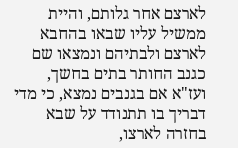לארצם אחר גלותם, והיית ממשיל עליו שבאו בהחבא לארצם ולבתיהם ונמצאו שם כגנב החותר בתים בחשך, ועז"א אם בגנבים נמצא, כי מדי דבריך בו תתנודד על שבא בחזרה לארצו,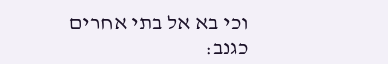וכי בא אל בתי אחרים כגנב: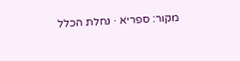מקור: ספריא · נחלת הכלל